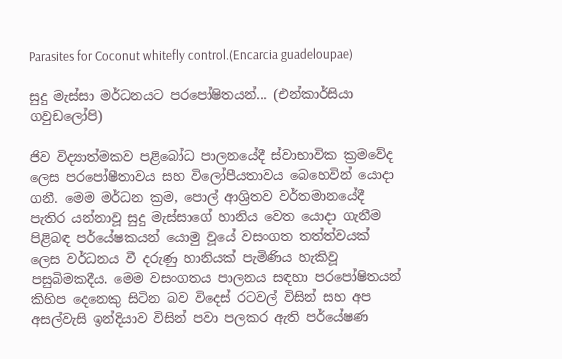Parasites for Coconut whitefly control.(Encarcia guadeloupae)

සුදු මැස්සා මර්ධනයට පරපෝෂිතයන්... (එන්කාර්සියා ගවුඩලෝපි)

ජිව විද්‍යාත්මකව පළිබෝධ පාලනයේදී ස්වාභාවික ක්‍රමවේද ලෙස පරපෝෂීතාවය සහ විලෝපීයතාවය බෙහෙවින් යොදා ගනී. මෙම මර්ධන ක්‍රම, පොල් ආශ්‍රිතව වර්තමානයේදී පැතිර යන්නාවූ සුදු මැස්සාගේ හානිය වෙත යොදා ගැනීම පිළිබඳ පර්යේෂකයන් යොමු වූයේ වසංගත තත්ත්වයක් ලෙස වර්ධනය වී දරුණු හානියක් පැමිණිය හැකිවූ පසුබිමකදීය. මෙම වසංගතය පාලනය සඳහා පරපෝෂිතයන් කිහිප දෙනෙකු සිටින බව විදෙස් රටවල් විසින් සහ අප අසල්වැසි ඉන්දියාව විසින් පවා පලකර ඇති පර්යේෂණ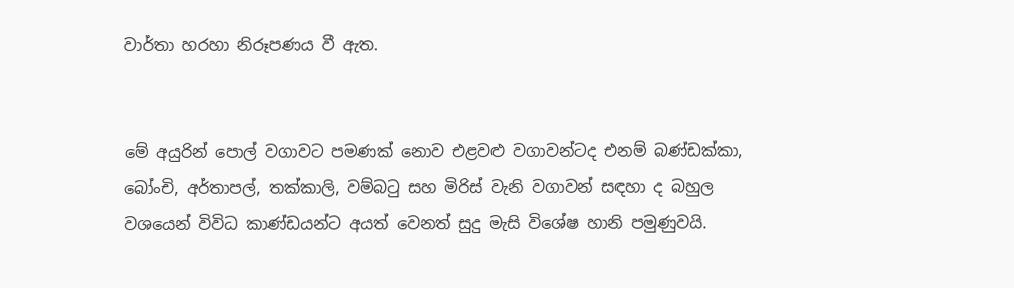වාර්තා හරහා නිරූපණය වී ඇත.


මේ අයුරින් පොල් වගාවට පමණක් නොව එළවළු වගාවන්ටද එනම් බණ්ඩක්කා, බෝංචි, අර්තාපල්, තක්කාලි, වම්බටු සහ මිරිස් වැනි වගාවන් සඳහා ද බහුල වශයෙන් විවිධ කාණ්ඩයන්ට අයත් වෙනත් සුදු මැසි විශේෂ හානි පමුණුවයි.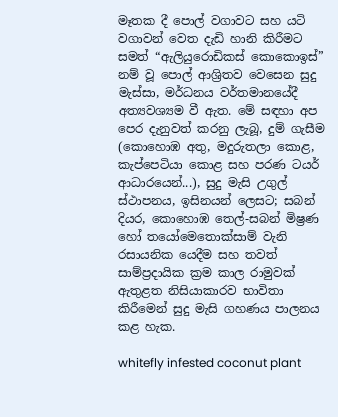මෑතක දී පොල් වගාවට සහ යටි වගාවන් වෙත දැඩි හානි කිරීමට සමත් “ඇලියුරොඩිකස් කොකොඉස්” නම් වූ පොල් ආශ්‍රිතව වෙසෙන සුදු මැස්සා, මර්ධනය වර්තමානයේදී අත්‍යවශ්‍යම වී ඇත. මේ සඳහා අප පෙර දැනුවත් කරනු ලැබූ, දුම් ගැසීම (කොහොඹ අතු, මදුරුතලා කොළ, කැප්පෙටියා කොළ සහ පරණ ටයර් ආධාරයෙන්...), සුදු මැසි උගුල් ස්ථාපනය, ඉසිනයන් ලෙසට; සබන් දියර, කොහොඹ තෙල්-සබන් මිෂ්‍රණ හෝ තයෝමෙතොක්සාම් වැනි රසායනික යෙදීම සහ තවත් සාම්ප්‍රදායික ක්‍රම කාල රාමුවක් ඇතුළත නිසියාකාරව භාවිතා කිරීමෙන් සුදු මැසි ගහණය පාලනය කළ හැක.

whitefly infested coconut plant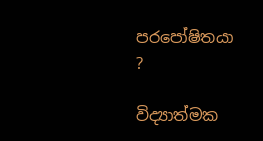පරපෝෂිතයා ?

විද්‍යාත්මක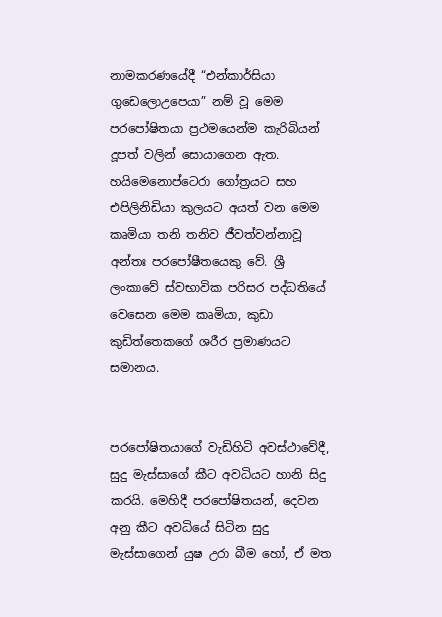නාමකරණයේදී “එන්කාර්සියා ගුඩෙලොඋපෙයා” නම් වූ මෙම පරපෝෂිතයා ප්‍රථමයෙන්ම කැරිබියන් දූපත් වලින් සොයාගෙන ඇත. හයිමෙනොප්ටෙරා ගෝත්‍රයට සහ එපිලිනිඩියා කුලයට අයත් වන මෙම කෘමියා තනි තනිව ජීවත්වන්නාවූ අන්තඃ පරපෝෂීතයෙකු වේ. ශ්‍රී ලංකාවේ ස්වභාවික පරිසර පද්ධතියේ වෙසෙන මෙම කෘමියා, කුඩා කුඩිත්තෙකගේ ශරීර ප්‍රමාණයට සමානය.


පරපෝෂිතයාගේ වැඩිහිටි අවස්ථාවේදී, සුදු මැස්සාගේ කීට අවධියට හානි සිදු කරයි. මෙහිදී පරපෝෂිතයන්, දෙවන අනු කීට අවධියේ සිටින සුදු මැස්සාගෙන් යුෂ උරා බීම හෝ, ඒ මත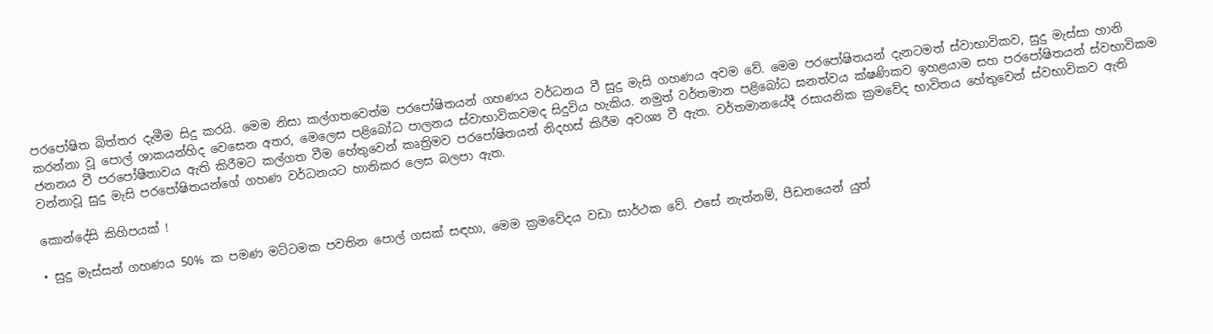පරපෝෂිත බිත්තර දැමීම සිදු කරයි. මෙම නිසා කල්ගතවෙත්ම පරපෝෂිතයන් ගහණය වර්ධනය වී සුදු මැසි ගහණය අවම වේ. මෙම පරපෝෂිතයන් දැනටමත් ස්වාභාවිකව, සුදු මැස්සා හානි කරන්නා වූ පොල් ශාකයන්හිද වෙසෙන අතර, මෙලෙස පළිබෝධ පාලනය ස්වාභාවිකවමද සිදුවිය හැකිය. නමුත් වර්තමාන පළිබෝධ ඝනත්වය ක්ෂණිකව ඉහළයාම සහ පරපෝෂිතයන් ස්වභාවිකම ජනනය වී පරපෝෂීතාවය ඇති කිරීමට කල්ගත වීම හේතුවෙන් කෘත්‍රිමව පරපෝෂිතයන් නිදහස් කිරීම අවශ්‍ය වී ඇත. වර්තමානයේදී රසායනික ක්‍රමවේද භාවිතය හේතුවෙන් ස්වභාවිකව ඇති වන්නාවූ සුදු මැසි පරපෝෂිතයන්ගේ ගහණ වර්ධනයට හානිකර ලෙස බලපා ඇත.

කොන්දේසි කිහිපයක් !

• සුදු මැස්සන් ගහණය 50% ක පමණ මට්ටමක පවතින පොල් ගසක් සඳහා, මෙම ක්‍රමවේදය වඩා සාර්ථක වේ. එසේ නැත්නම්, පීඩනයෙන් යුත්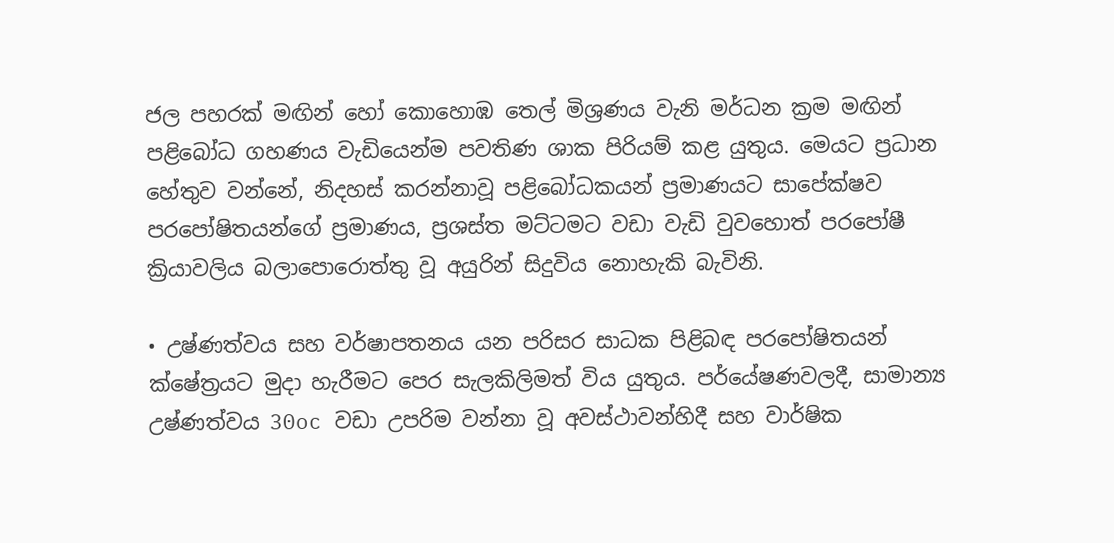ජල පහරක් මඟින් හෝ කොහොඹ තෙල් මිශ්‍රණය වැනි මර්ධන ක්‍රම මඟින් පළිබෝධ ගහණය වැඩියෙන්ම පවතිණ ශාක පිරියම් කළ යුතුය. මෙයට ප්‍රධාන හේතුව වන්නේ, නිදහස් කරන්නාවූ පළිබෝධකයන් ප්‍රමාණයට සාපේක්ෂව පරපෝෂිතයන්ගේ ප්‍රමාණය, ප්‍රශස්ත මට්ටමට වඩා වැඩි වුවහොත් පරපෝෂී ක්‍රියාවලිය බලාපොරොත්තු වූ අයුරින් සිදුවිය නොහැකි බැවිනි.

• උෂ්ණත්වය සහ වර්ෂාපතනය යන පරිසර සාධක පිළිබඳ පරපෝෂිතයන් ක්ෂේත්‍රයට මුදා හැරීමට පෙර සැලකිලිමත් විය යුතුය. පර්යේෂණවලදී, සාමාන්‍ය උෂ්ණත්වය 30oc වඩා උපරිම වන්නා වූ අවස්ථාවන්හිදී සහ වාර්ෂික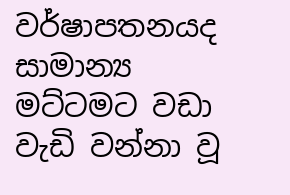වර්ෂාපතනයද සාමාන්‍ය මට්ටමට වඩා වැඩි වන්නා වූ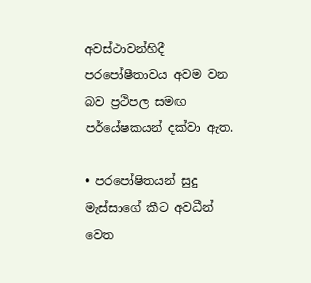අවස්ථාවන්හිදී පරපෝෂීතාවය අවම වන බව ප්‍රථිපල සමඟ පර්යේෂකයන් දක්වා ඇත.

• පරපෝෂිතයන් සුදු මැස්සාගේ කීට අවධීන් වෙත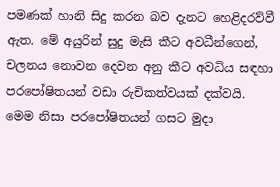පමණක් හානි සිදු කරන බව දැනට හෙළිදරව්වී ඇත. මේ අයුරින් සුදු මැසි කීට අවධීන්ගෙන්, චලනය නොවන දෙවන අනු කීට අවධිය සඳහා පරපෝෂිතයන් වඩා රුචිකත්වයක් දක්වයි. මෙම නිසා පරපෝෂිතයන් ගසට මුදා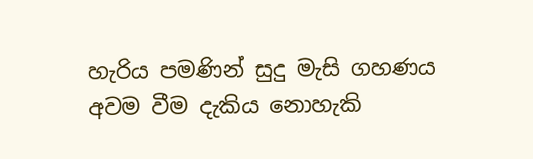හැරිය පමණින් සුදු මැසි ගහණය අවම වීම දැකිය නොහැකි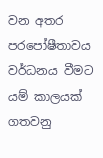වන අතර පරපෝෂීතාවය වර්ධනය වීමට යම් කාලයක් ගතවනු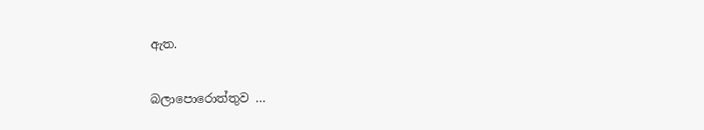ඇත.

බලාපොරොත්තුව …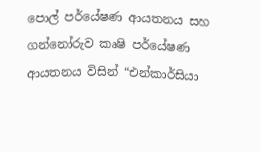පොල් පර්යේෂණ ආයතනය සහ ගන්නෝරුව කෘෂි පර්යේෂණ ආයතනය විසින් “එන්කාර්සියා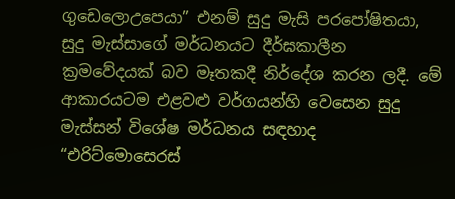ගුඩෙලොඋපෙයා” එනම් සුදු මැසි පරපෝෂිතයා, සුදු මැස්සාගේ මර්ධනයට දීර්ඝකාලීන ක්‍රමවේදයක් බව මෑතකදී නිර්දේශ කරන ලදී. මේ ආකාරයටම එළවළු වර්ගයන්හි වෙසෙන සුදු මැස්සන් විශේෂ මර්ධනය සඳහාද “එරිට්මොසෙරස්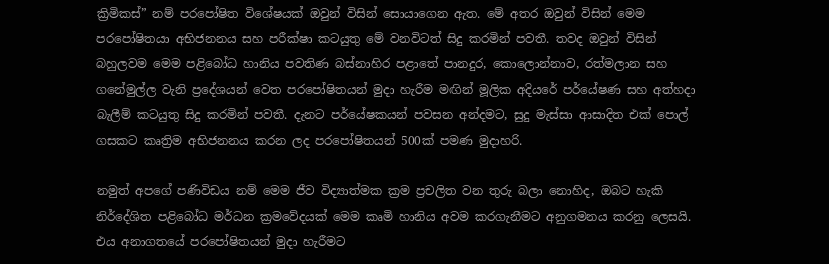ක්‍රිමිකස්” නම් පරපෝෂිත විශේෂයක් ඔවුන් විසින් සොයාගෙන ඇත. මේ අතර ඔවුන් විසින් මෙම පරපෝෂිතයා අභිජනනය සහ පරීක්ෂා කටයුතු මේ වනවිටත් සිදු කරමින් පවතී. තවද ඔවුන් විසින් බහුලවම මෙම පළිබෝධ හානිය පවතිණ බස්නාහිර පළාතේ පානදුර, කොලොන්නාව, රත්මලාන සහ ගනේමුල්ල වැනි ප්‍රදේශයන් වෙත පරපෝෂිතයන් මුදා හැරීම මඟින් මූලික අදියරේ පර්යේෂණ සහ අත්හදා බැලීම් කටයුතු සිදු කරමින් පවතී. දැනට පර්යේෂකයන් පවසන අන්දමට, සුදු මැස්සා ආසාදිත එක් පොල් ගසකට කෘත්‍රිම අභිජනනය කරන ලද පරපෝෂිතයන් 500ක් පමණ මුදාහරි.

නමුත් අපගේ පණිවිඩය නම් මෙම ජීව විද්‍යාත්මක ක්‍රම ප්‍රචලිත වන තුරු බලා නොහිද, ඔබට හැකි නිර්දේශිත පළිබෝධ මර්ධන ක්‍රමවේදයක් මෙම කෘමි හානිය අවම කරගැනීමට අනුගමනය කරනු ලෙසයි. එය අනාගතයේ පරපෝෂිතයන් මුදා හැරීමට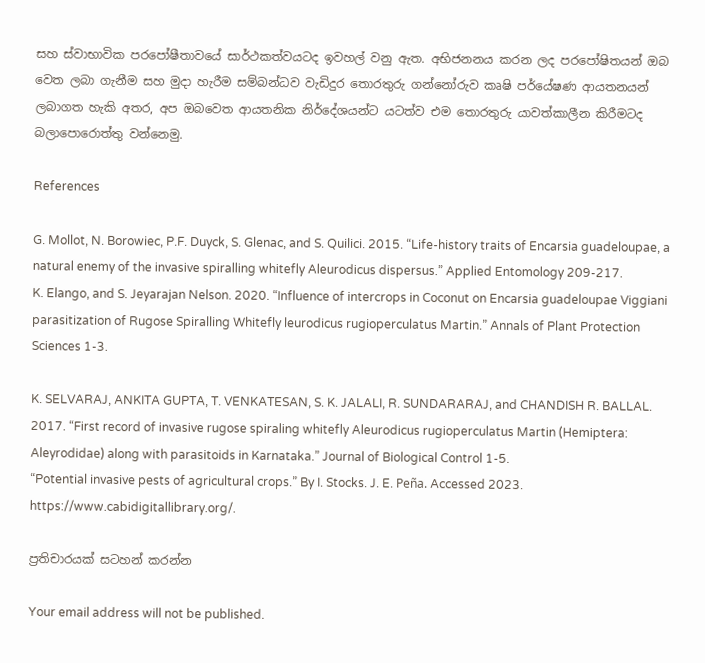සහ ස්වාභාවික පරපෝෂීතාවයේ සාර්ථකත්වයටද ඉවහල් වනු ඇත. අභිජනනය කරන ලද පරපෝෂිතයන් ඔබ වෙත ලබා ගැනීම සහ මුදා හැරීම සම්බන්ධව වැඩිදුර තොරතුරු ගන්නෝරුව කෘෂි පර්යේෂණ ආයතනයන් ලබාගත හැකි අතර, අප ඔබවෙත ආයතනික නිර්දේශයන්ට යටත්ව එම තොරතුරු යාවත්කාලීන කිරීමටද බලාපොරොත්තු වන්නෙමු.

References

G. Mollot, N. Borowiec, P.F. Duyck, S. Glenac, and S. Quilici. 2015. “Life-history traits of Encarsia guadeloupae, a natural enemy of the invasive spiralling whitefly Aleurodicus dispersus.” Applied Entomology 209-217.
K. Elango, and S. Jeyarajan Nelson. 2020. “Influence of intercrops in Coconut on Encarsia guadeloupae Viggiani parasitization of Rugose Spiralling Whitefly leurodicus rugioperculatus Martin.” Annals of Plant Protection Sciences 1-3.

K. SELVARAJ, ANKITA GUPTA, T. VENKATESAN, S. K. JALALI, R. SUNDARARAJ, and CHANDISH R. BALLAL. 2017. “First record of invasive rugose spiraling whitefly Aleurodicus rugioperculatus Martin (Hemiptera: Aleyrodidae) along with parasitoids in Karnataka.” Journal of Biological Control 1-5.
“Potential invasive pests of agricultural crops.” By I. Stocks. J. E. Peña. Accessed 2023. https://www.cabidigitallibrary.org/.

ප්‍රතිචාරයක් සටහන් කරන්න

Your email address will not be published.